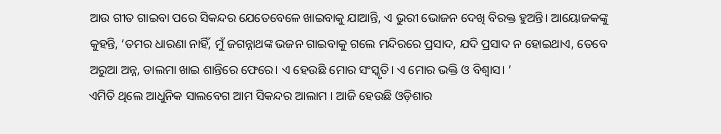ଆଉ ଗୀତ ଗାଇବା ପରେ ସିକନ୍ଦର ଯେତେବେଳେ ଖାଇବାକୁ ଯାଆନ୍ତି, ଏ ଭୁରୀ ଭୋଜନ ଦେଖି ବିରକ୍ତ ହୁଅନ୍ତି। ଆୟୋଜକଙ୍କୁ କୁହନ୍ତି, ‘ତମର ଧାରଣା ନାହିଁ, ମୁଁ ଜଗନ୍ନାଥଙ୍କ ଭଜନ ଗାଇବାକୁ ଗଲେ ମନ୍ଦିରରେ ପ୍ରସାଦ, ଯଦି ପ୍ରସାଦ ନ ହୋଇଥାଏ, ତେବେ ଅରୁଆ ଅନ୍ନ, ଡାଲମା ଖାଇ ଶାନ୍ତିରେ ଫେରେ। ଏ ହେଉଛି ମୋର ସଂସ୍କୃତି। ଏ ମୋର ଭକ୍ତି ଓ ବିଶ୍ୱାସ। ’
ଏମିତି ଥିଲେ ଆଧୁନିକ ସାଲବେଗ ଆମ ସିକନ୍ଦର ଆଲାମ । ଆଜି ହେଉଛି ଓଡ଼ିଶାର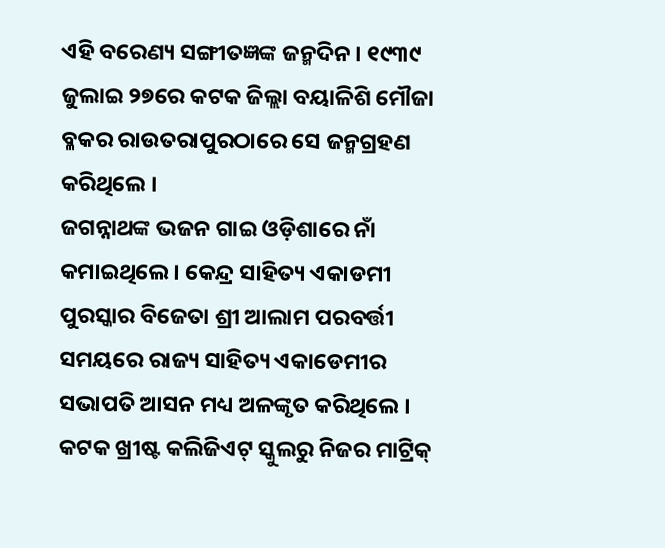ଏହି ବରେଣ୍ୟ ସଙ୍ଗୀତଜ୍ଞଙ୍କ ଜନ୍ମଦିନ । ୧୯୩୯ ଜୁଲାଇ ୨୭ରେ କଟକ ଜିଲ୍ଲା ବୟାଳିଶି ମୌଜା ବ୍ଳକର ରାଉତରାପୁରଠାରେ ସେ ଜନ୍ମଗ୍ରହଣ କରିଥିଲେ ।
ଜଗନ୍ନାଥଙ୍କ ଭଜନ ଗାଇ ଓଡ଼ିଶାରେ ନାଁ କମାଇଥିଲେ । କେନ୍ଦ୍ର ସାହିତ୍ୟ ଏକାଡମୀ ପୁରସ୍କାର ବିଜେତା ଶ୍ରୀ ଆଲାମ ପରବର୍ତ୍ତୀ ସମୟରେ ରାଜ୍ୟ ସାହିତ୍ୟ ଏକାଡେମୀର ସଭାପତି ଆସନ ମଧ୍ୟ ଅଳଙ୍କୃତ କରିଥିଲେ ।
କଟକ ଖ୍ରୀଷ୍ଟ କଲିଜିଏଟ୍ ସ୍କୁଲରୁ ନିଜର ମାଟ୍ରିକ୍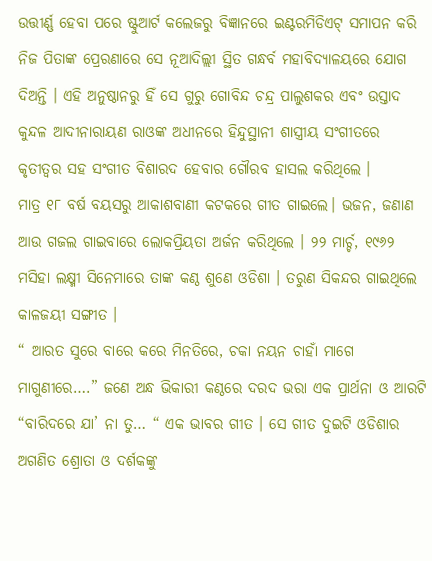ଉତ୍ତୀର୍ଣ୍ଣ ହେବା ପରେ ଷ୍ଟୁଆର୍ଟ କଲେଜରୁ ବିଜ୍ଞାନରେ ଇଣ୍ଟରମିଡିଏଟ୍ ସମାପନ କରି ନିଜ ପିତାଙ୍କ ପ୍ରେରଣାରେ ସେ ନୂଆଦିଲ୍ଲୀ ସ୍ଥିତ ଗନ୍ଧର୍ବ ମହାବିଦ୍ୟାଳୟରେ ଯୋଗ ଦିଅନ୍ତି । ଏହି ଅନୁଷ୍ଠାନରୁ ହିଁ ସେ ଗୁରୁ ଗୋବିନ୍ଦ ଚନ୍ଦ୍ର ପାଲୁଶକର ଏବଂ ଉସ୍ତାଦ କୁନ୍ଦଳ ଆଦୀନାରାୟଣ ରାଓଙ୍କ ଅଧୀନରେ ହିନ୍ଦୁସ୍ଥାନୀ ଶାସ୍ତ୍ରୀୟ ସଂଗୀତରେ କୃତୀତ୍ୱର ସହ ସଂଗୀତ ବିଶାରଦ ହେବାର ଗୌରବ ହାସଲ କରିଥିଲେ ।
ମାତ୍ର ୧୮ ବର୍ଷ ବୟସରୁ ଆକାଶବାଣୀ କଟକରେ ଗୀତ ଗାଇଲେ। ଭଜନ, ଜଣାଣ ଆଉ ଗଜଲ ଗାଇବାରେ ଲୋକପ୍ରିୟତା ଅର୍ଜନ କରିଥିଲେ । ୨୨ ମାର୍ଚ୍ଚ, ୧୯୬୨ ମସିହା ଲକ୍ଷ୍ମୀ ସିନେମାରେ ତାଙ୍କ କଣ୍ଠ ଶୁଣେ ଓଡିଶା । ତରୁଣ ସିକନ୍ଦର ଗାଇଥିଲେ କାଳଜୟୀ ସଙ୍ଗୀତ ।
“ ଆରତ ସୁରେ ବାରେ କରେ ମିନତିରେ, ଚକା ନୟନ ଚାହାଁ ମାଗେ ମାଗୁଣୀରେ….” ଜଣେ ଅନ୍ଧ ଭିକାରୀ କଣ୍ଠରେ ଦରଦ ଭରା ଏକ ପ୍ରାର୍ଥନା ଓ ଆରଟି “ବାରିଦରେ ଯା’ ନା ତୁ… “ ଏକ ଭାବର ଗୀତ । ସେ ଗୀତ ଦୁଇଟି ଓଡିଶାର ଅଗଣିତ ଶ୍ରୋତା ଓ ଦର୍ଶକଙ୍କୁ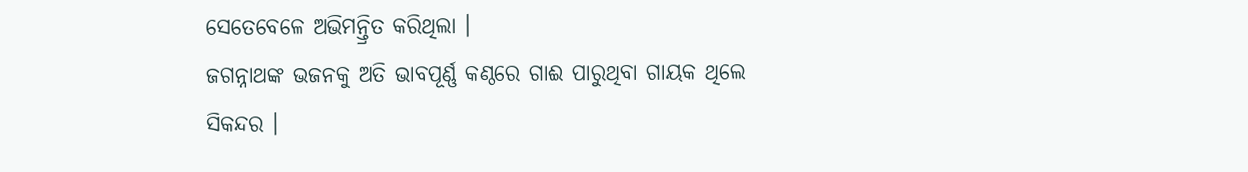ସେତେବେଳେ ଅଭିମନ୍ତ୍ରିତ କରିଥିଲା ।
ଜଗନ୍ନାଥଙ୍କ ଭଜନକୁ ଅତି ଭାବପୂର୍ଣ୍ଣ କଣ୍ଠରେ ଗାଈ ପାରୁଥିବା ଗାୟକ ଥିଲେ ସିକନ୍ଦର ।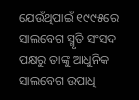ଯେଉଁଥିପାଇଁ ୧୯୯୫ରେ ସାଲବେଗ ସ୍ମୃତି ସଂସଦ ପକ୍ଷରୁ ତାଙ୍କୁ ଆଧୁନିକ ସାଲବେଗ ଉପାଧି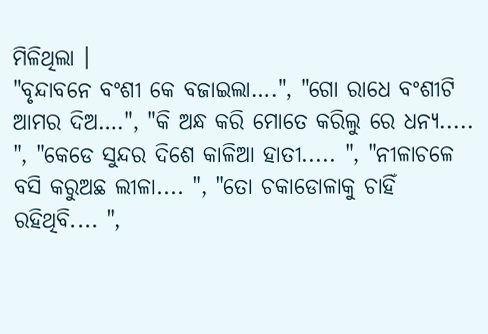ମିଳିଥିଲା ।
"ବୃନ୍ଦାବନେ ବଂଶୀ କେ ବଜାଇଲା….", "ଗୋ ରାଧେ ବଂଶୀଟି ଆମର ଦିଅ….", "କି ଅନ୍ଧ କରି ମୋତେ କରିଲୁ ରେ ଧନ୍ୟ..... ", "କେଡେ ସୁନ୍ଦର ଦିଶେ କାଳିଆ ହାତୀ..... ", "ନୀଳାଚଳେ ବସି କରୁଅଛ ଲୀଳା.... ", "ତୋ ଚକାଡୋଳାକୁ ଚାହିଁ ରହିଥିବି.... ",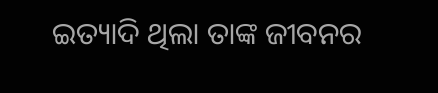ଇତ୍ୟାଦି ଥିଲା ତାଙ୍କ ଜୀବନର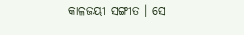କାଳଜୟୀ ସଙ୍ଗୀତ । ସେ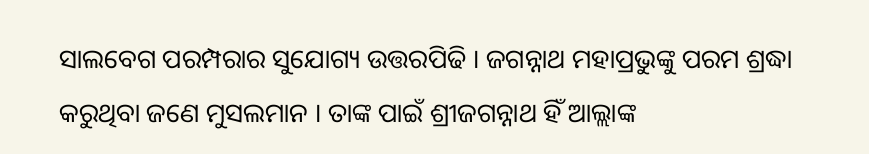ସାଲବେଗ ପରମ୍ପରାର ସୁଯୋଗ୍ୟ ଉତ୍ତରପିଢି । ଜଗନ୍ନାଥ ମହାପ୍ରଭୁଙ୍କୁ ପରମ ଶ୍ରଦ୍ଧା କରୁଥିବା ଜଣେ ମୁସଲମାନ । ତାଙ୍କ ପାଇଁ ଶ୍ରୀଜଗନ୍ନାଥ ହିଁ ଆଲ୍ଲାଙ୍କ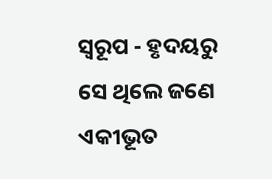ସ୍ଵରୂପ - ହୃଦୟରୁ ସେ ଥିଲେ ଜଣେ ଏକୀଭୂତ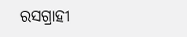ରସଗ୍ରାହୀ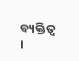ବ୍ୟକ୍ତିତ୍ୱ ।